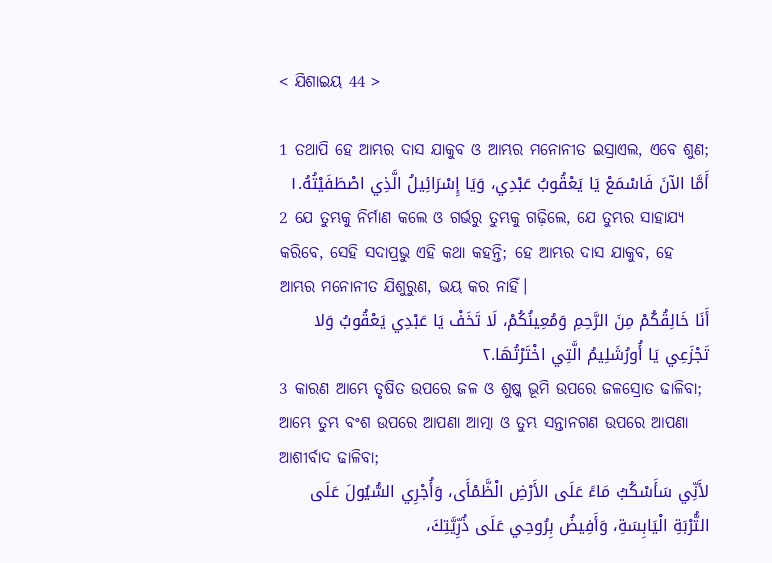< ଯିଶାଇୟ 44 >

1 ତଥାପି ହେ ଆମ୍ଭର ଦାସ ଯାକୁବ ଓ ଆମ୍ଭର ମନୋନୀତ ଇସ୍ରାଏଲ, ଏବେ ଶୁଣ;
أَمَّا الآنَ فَاسْمَعْ يَا يَعْقُوبُ عَبْدِي، وَيَا إِسْرَائِيلُ الَّذِي اصْطَفَيْتُهُ.١
2 ଯେ ତୁମ୍ଭକୁ ନିର୍ମାଣ କଲେ ଓ ଗର୍ଭରୁ ତୁମ୍ଭକୁ ଗଢ଼ିଲେ, ଯେ ତୁମ୍ଭର ସାହାଯ୍ୟ କରିବେ, ସେହି ସଦାପ୍ରଭୁ ଏହି କଥା କହନ୍ତି; ହେ ଆମ୍ଭର ଦାସ ଯାକୁବ, ହେ ଆମ୍ଭର ମନୋନୀତ ଯିଶୁରୁଣ, ଭୟ କର ନାହିଁ।
أَنَا خَالِقُكُمْ مِنَ الرَّحِمِ وَمُعِينُكُمْ، لَا تَخَفْ يَا عَبْدِي يَعْقُوبُ وَلا تَجْزَعِي يَا أُورُشَلِيمُ الَّتِي اخْتَرْتُهَا.٢
3 କାରଣ ଆମ୍ଭେ ତୃଷିତ ଉପରେ ଜଳ ଓ ଶୁଷ୍କ ଭୂମି ଉପରେ ଜଳସ୍ରୋତ ଢାଳିବା; ଆମ୍ଭେ ତୁମ୍ଭ ବଂଶ ଉପରେ ଆପଣା ଆତ୍ମା ଓ ତୁମ୍ଭ ସନ୍ତାନଗଣ ଉପରେ ଆପଣା ଆଶୀର୍ବାଦ ଢାଳିବା;
لأَنِّي سَأَسْكُبُ مَاءً عَلَى الأَرْضِ الْظَّمْأَى، وَأُجْرِي السُّيُولَ عَلَى التُّرْبَةِ الْيَابِسَةِ، وَأَفِيضُ بِرُوحِي عَلَى ذُرِّيَّتِكَ،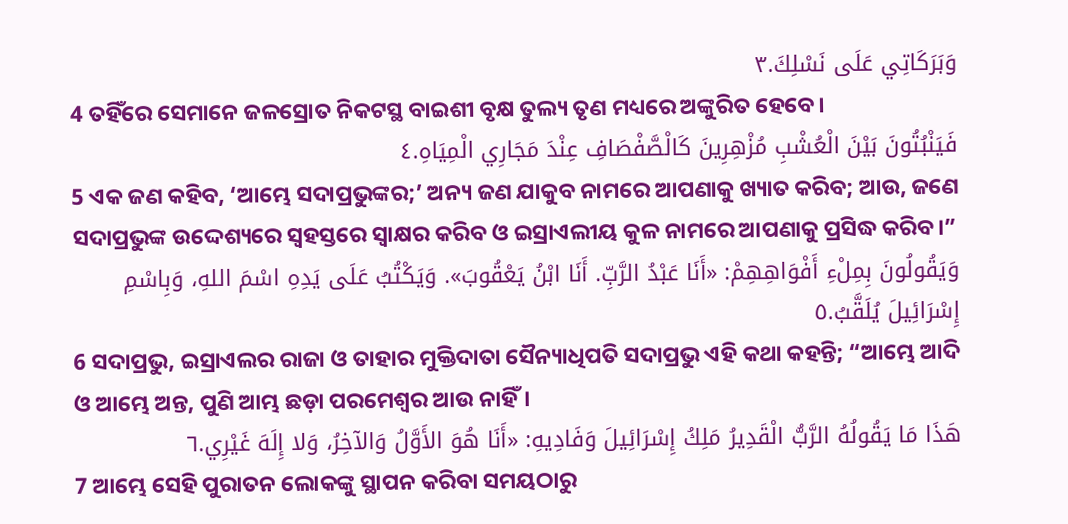وَبَرَكَاتِي عَلَى نَسْلِكَ.٣
4 ତହିଁରେ ସେମାନେ ଜଳସ୍ରୋତ ନିକଟସ୍ଥ ବାଇଶୀ ବୃକ୍ଷ ତୁଲ୍ୟ ତୃଣ ମଧ୍ୟରେ ଅଙ୍କୁରିତ ହେବେ।
فَيَنْبُتُونَ بَيْنَ الْعُشْبِ مُزْهِرِينَ كَالْصَّفْصَافِ عِنْدَ مَجَارِي الْمِيَاهِ.٤
5 ଏକ ଜଣ କହିବ, ‘ଆମ୍ଭେ ସଦାପ୍ରଭୁଙ୍କର;’ ଅନ୍ୟ ଜଣ ଯାକୁବ ନାମରେ ଆପଣାକୁ ଖ୍ୟାତ କରିବ; ଆଉ, ଜଣେ ସଦାପ୍ରଭୁଙ୍କ ଉଦ୍ଦେଶ୍ୟରେ ସ୍ୱହସ୍ତରେ ସ୍ୱାକ୍ଷର କରିବ ଓ ଇସ୍ରାଏଲୀୟ କୁଳ ନାମରେ ଆପଣାକୁ ପ୍ରସିଦ୍ଧ କରିବ।”
وَيَقُولُونَ بِمِلْءِ أَفْوَاهِهِمْ: «أَنَا عَبْدُ الرَّبِّ. أَنَا ابْنُ يَعْقُوبَ». وَيَكْتُبُ عَلَى يَدِهِ اسْمَ اللهِ، وَبِاسْمِ إِسْرَائِيلَ يُلَقَّبُ.٥
6 ସଦାପ୍ରଭୁ, ଇସ୍ରାଏଲର ରାଜା ଓ ତାହାର ମୁକ୍ତିଦାତା ସୈନ୍ୟାଧିପତି ସଦାପ୍ରଭୁ ଏହି କଥା କହନ୍ତି; “ଆମ୍ଭେ ଆଦି ଓ ଆମ୍ଭେ ଅନ୍ତ, ପୁଣି ଆମ୍ଭ ଛଡ଼ା ପରମେଶ୍ୱର ଆଉ ନାହିଁ।
هَذَا مَا يَقُولُهُ الرَّبُّ الْقَدِيرُ مَلِكُ إِسْرَائِيلَ وَفَادِيهِ: «أَنَا هُوَ الأَوَّلُ وَالآخِرُ، وَلا إِلَهَ غَيْرِي.٦
7 ଆମ୍ଭେ ସେହି ପୁରାତନ ଲୋକଙ୍କୁ ସ୍ଥାପନ କରିବା ସମୟଠାରୁ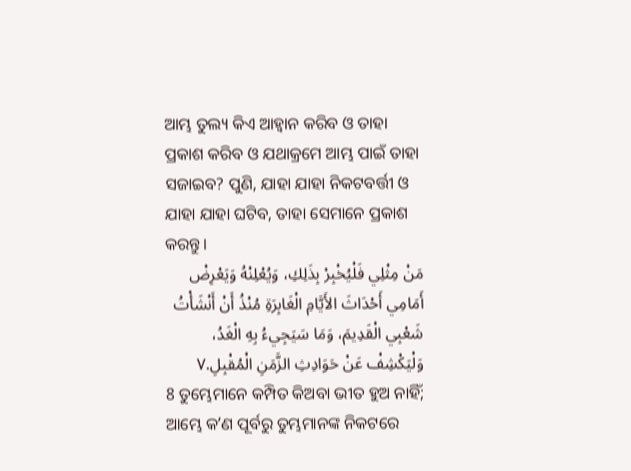ଆମ୍ଭ ତୁଲ୍ୟ କିଏ ଆହ୍ୱାନ କରିବ ଓ ତାହା ପ୍ରକାଶ କରିବ ଓ ଯଥାକ୍ରମେ ଆମ୍ଭ ପାଇଁ ତାହା ସଜାଇବ? ପୁଣି, ଯାହା ଯାହା ନିକଟବର୍ତ୍ତୀ ଓ ଯାହା ଯାହା ଘଟିବ, ତାହା ସେମାନେ ପ୍ରକାଶ କରନ୍ତୁ।
مَنْ مِثْلِي فَلْيُخْبِرْ بِذَلِكِ، وَيُعْلِنْهُ وَيَعْرِضْ أَمَامِي أَحْدَاثَ الأَيَّامِ الْغَابِرَةِ مُنْذُ أَنْ أَنْشَأْتُ شَعْبِي الْقَدِيمَ، وَمَا سَيَجِيءُ بِهِ الْغَدُ، وَلْيَكْشِفْ عَنْ حَوَادِثِ الزَّمَنِ الْمُقْبِلِ.٧
8 ତୁମ୍ଭେମାନେ କମ୍ପିତ କିଅବା ଭୀତ ହୁଅ ନାହିଁ; ଆମ୍ଭେ କʼଣ ପୂର୍ବରୁ ତୁମ୍ଭମାନଙ୍କ ନିକଟରେ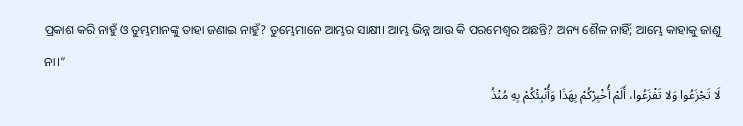ପ୍ରକାଶ କରି ନାହୁଁ ଓ ତୁମ୍ଭମାନଙ୍କୁ ତାହା ଜଣାଇ ନାହୁଁ? ତୁମ୍ଭେମାନେ ଆମ୍ଭର ସାକ୍ଷୀ। ଆମ୍ଭ ଭିନ୍ନ ଆଉ କି ପରମେଶ୍ୱର ଅଛନ୍ତି? ଅନ୍ୟ ଶୈଳ ନାହିଁ; ଆମ୍ଭେ କାହାକୁ ଜାଣୁ ନା।”
لَا تَجْزَعُوا وَلا تَفْزَعُوا، أَلَمْ أُخْبِرْكُمْ بِهَذَا وَأُنْبِئْكُمْ بِهِ مُنْذُ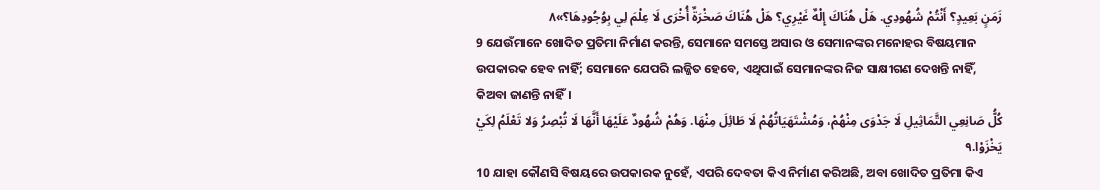زَمَنٍ بَعِيدٍ؟ أَنْتُمْ شُهُودِي. هَلْ هُنَاكَ إِلْهٌ غَيْرِي؟ هَلْ هُنَاكَ صَخْرَةٌ أُخْرَى لَا عِلْمَ لِي بِوُجُودِهَا؟»٨
9 ଯେଉଁମାନେ ଖୋଦିତ ପ୍ରତିମା ନିର୍ମାଣ କରନ୍ତି, ସେମାନେ ସମସ୍ତେ ଅସାର ଓ ସେମାନଙ୍କର ମନୋହର ବିଷୟମାନ ଉପକାରକ ହେବ ନାହିଁ; ସେମାନେ ଯେପରି ଲଜ୍ଜିତ ହେବେ, ଏଥିପାଇଁ ସେମାନଙ୍କର ନିଜ ସାକ୍ଷୀଗଣ ଦେଖନ୍ତି ନାହିଁ, କିଅବା ଜାଣନ୍ତି ନାହିଁ।
كُلُّ صَانِعِي التَّمَاثِيلِ لَا جَدْوَى مِنْهُمْ، وَمُشْتَهَيَاتُهُمْ لَا طَائِلَ مِنْهَا. وَهُمْ شُهُودٌ عَلَيْهَا أَنَّهَا لَا تُبْصِرُ وَلا تَعْلَمُ لِكَيْ يَخْزَوْا.٩
10 ଯାହା କୌଣସି ବିଷୟରେ ଉପକାରକ ନୁହେଁ, ଏପରି ଦେବତା କିଏ ନିର୍ମାଣ କରିଅଛି, ଅବା ଖୋଦିତ ପ୍ରତିମା କିଏ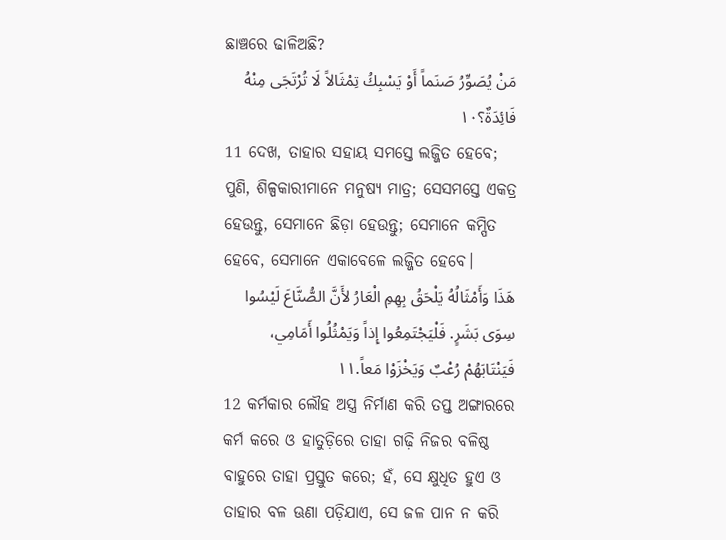ଛାଞ୍ଚରେ ଢାଳିଅଛି?
مَنْ يُصَوِّرُ صَنَماً أَوْ يَسْبِكُ تِمْثَالاً لَا تُرْتَجَى مِنْهُ فَائِدَةٌ؟١٠
11 ଦେଖ, ତାହାର ସହାୟ ସମସ୍ତେ ଲଜ୍ଜିତ ହେବେ; ପୁଣି, ଶିଳ୍ପକାରୀମାନେ ମନୁଷ୍ୟ ମାତ୍ର; ସେସମସ୍ତେ ଏକତ୍ର ହେଉନ୍ତୁ, ସେମାନେ ଛିଡ଼ା ହେଉନ୍ତୁ; ସେମାନେ କମ୍ପିତ ହେବେ, ସେମାନେ ଏକାବେଳେ ଲଜ୍ଜିତ ହେବେ।
هَذَا وَأَمْثَالُهُ يَلْحَقُ بِهِمِ الْعَارُ لأَنَّ الصُّنَّاعَ لَيْسُوا سِوَى بَشَرٍ. فَلْيَجْتَمِعُوا إِذاً وَيَمْثُلُوا أَمَامِي، فَيَنْتَابَهُمْ رُعْبٌ وَيَخْزَوْا مَعاً.١١
12 କର୍ମକାର ଲୌହ ଅସ୍ତ୍ର ନିର୍ମାଣ କରି ତପ୍ତ ଅଙ୍ଗାରରେ କର୍ମ କରେ ଓ ହାତୁଡ଼ିରେ ତାହା ଗଢ଼ି ନିଜର ବଳିଷ୍ଠ ବାହୁରେ ତାହା ପ୍ରସ୍ତୁତ କରେ; ହଁ, ସେ କ୍ଷୁଧିତ ହୁଏ ଓ ତାହାର ବଳ ଊଣା ପଡ଼ିଯାଏ, ସେ ଜଳ ପାନ ନ କରି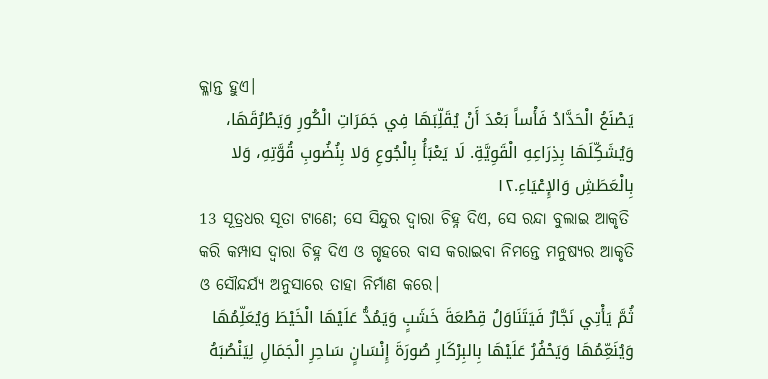କ୍ଳାନ୍ତ ହୁଏ।
يَصْنَعُ الْحَدَّادُ فَأْساً بَعْدَ أَنْ يُقَلِّبَهَا فِي جَمَرَاتِ الْكُورِ وَيَطْرُقَهَا، وَيُشَكِّلَهَا بِذِرَاعِهِ الْقَوِيَّةِ. لَا يَعْبَأُ بِالْجُوعِ وَلا بِنُضُوبِ قُوَّتِهِ، وَلا بِالْعَطَشِ وَالإِعْيَاءِ.١٢
13 ସୂତ୍ରଧର ସୂତା ଟାଣେ; ସେ ସିନ୍ଦୁର ଦ୍ୱାରା ଚିହ୍ନ ଦିଏ, ସେ ରନ୍ଦା ବୁଲାଇ ଆକୃତି କରି କମ୍ପାସ ଦ୍ୱାରା ଚିହ୍ନ ଦିଏ ଓ ଗୃହରେ ବାସ କରାଇବା ନିମନ୍ତେ ମନୁଷ୍ୟର ଆକୃତି ଓ ସୌନ୍ଦର୍ଯ୍ୟ ଅନୁସାରେ ତାହା ନିର୍ମାଣ କରେ।
ثُمَّ يَأْتِي نَجَّارٌ فَيَتَنَاوَلُ قِطْعَةَ خَشَبٍ وَيَمُدُّ عَلَيْهَا الْخَيْطَ وَيُعَلِّمُهَا وَيُنَعِّمُهَا وَيَحْفُرُ عَلَيْهَا بِالبِرْكَارِ صُورَةَ إِنْسَانٍ سَاحِرِ الْجَمَالِ لِيَنْصُبَهُ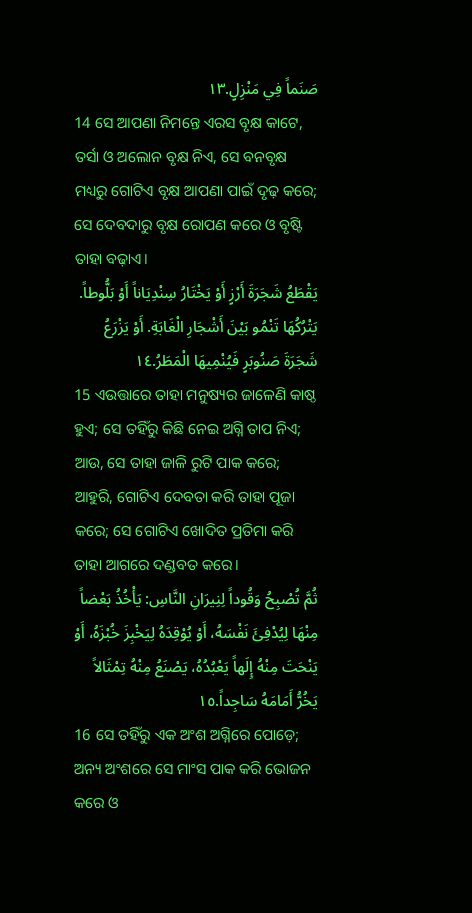صَنَماً فِي مَنْزِلٍ.١٣
14 ସେ ଆପଣା ନିମନ୍ତେ ଏରସ ବୃକ୍ଷ କାଟେ, ତର୍ସା ଓ ଅଲୋନ ବୃକ୍ଷ ନିଏ, ସେ ବନବୃକ୍ଷ ମଧ୍ୟରୁ ଗୋଟିଏ ବୃକ୍ଷ ଆପଣା ପାଇଁ ଦୃଢ଼ କରେ; ସେ ଦେବଦାରୁ ବୃକ୍ଷ ରୋପଣ କରେ ଓ ବୃଷ୍ଟି ତାହା ବଢ଼ାଏ।
يَقْطَعُ شَجَرَةَ أَرْزٍ أَوْ يَخْتَارُ سِنْدِيَاناً أَوْ بَلُّوطاً. يَتْرُكُهَا تَنْمُو بَيْنَ أَشْجَارِ الْغَابَةِ. أَوْ يَزْرَعُ شَجَرَةَ صَنُوبَرٍ فَيُنْمِيهَا الْمَطَرُ.١٤
15 ଏଉତ୍ତାରେ ତାହା ମନୁଷ୍ୟର ଜାଳେଣି କାଷ୍ଠ ହୁଏ; ସେ ତହିଁରୁ କିଛି ନେଇ ଅଗ୍ନି ତାପ ନିଏ; ଆଉ, ସେ ତାହା ଜାଳି ରୁଟି ପାକ କରେ; ଆହୁରି, ଗୋଟିଏ ଦେବତା କରି ତାହା ପୂଜା କରେ; ସେ ଗୋଟିଏ ଖୋଦିତ ପ୍ରତିମା କରି ତାହା ଆଗରେ ଦଣ୍ଡବତ କରେ।
ثُمَّ تُصْبِحُ وَقُوداً لِنِيرَانِ النَّاسِ: يَأْخُذُ بَعْضاً مِنْهَا لِيُدْفِئَ نَفْسَهُ، أَوْ يُوْقِدَهُ لِيَخْبِزَ خُبْزَهُ، أَوْ يَنْحَتَ مِنْهُ إِلَهاً يَعْبُدُهُ، يَصْنَعُ مِنْهُ تِمْثَالاً يَخُرُّ أَمَامَهُ سَاجِداً.١٥
16 ସେ ତହିଁରୁ ଏକ ଅଂଶ ଅଗ୍ନିରେ ପୋଡ଼େ; ଅନ୍ୟ ଅଂଶରେ ସେ ମାଂସ ପାକ କରି ଭୋଜନ କରେ ଓ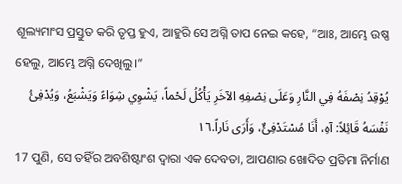ଶୂଲ୍ୟମାଂସ ପ୍ରସ୍ତୁତ କରି ତୃପ୍ତ ହୁଏ, ଆହୁରି ସେ ଅଗ୍ନି ତାପ ନେଇ କହେ, “ଆଃ, ଆମ୍ଭେ ଉଷ୍ଣ ହେଲୁ, ଆମ୍ଭେ ଅଗ୍ନି ଦେଖିଲୁ।”
يُوْقِدُ نِصْفَهُ فِي النَّارِ وَعَلَى نِصْفِهِ الآخَرِ يَأْكُلُ لَحْماً، يَشْوِي شِوَاءً وَيَشْبَعُ، وَيُدْفِئُ نَفْسَهُ قَائِلاً: آهِ، أَنَا مُسْتَدْفِئٌ، وَأَرَى نَاراً.١٦
17 ପୁଣି, ସେ ତହିଁର ଅବଶିଷ୍ଟାଂଶ ଦ୍ୱାରା ଏକ ଦେବତା, ଆପଣାର ଖୋଦିତ ପ୍ରତିମା ନିର୍ମାଣ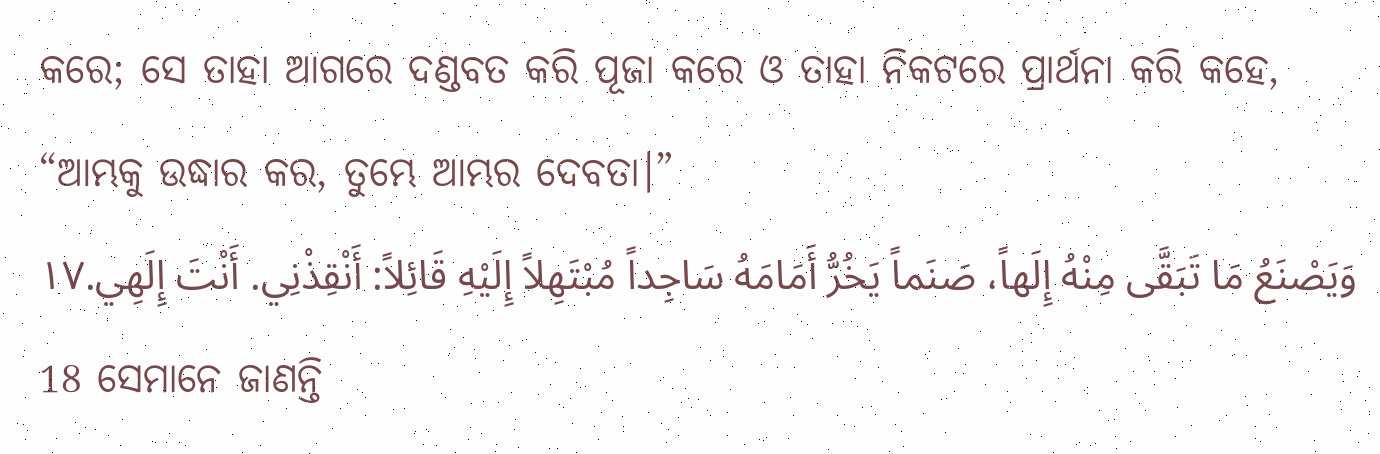କରେ; ସେ ତାହା ଆଗରେ ଦଣ୍ଡବତ କରି ପୂଜା କରେ ଓ ତାହା ନିକଟରେ ପ୍ରାର୍ଥନା କରି କହେ, “ଆମ୍ଭକୁ ଉଦ୍ଧାର କର, ତୁମ୍ଭେ ଆମ୍ଭର ଦେବତା।”
وَيَصْنَعُ مَا تَبَقَّى مِنْهُ إِلَهاً، صَنَماً يَخُرُّ أَمَامَهُ سَاجِداً مُبْتَهِلاً إِلَيْهِ قَائِلاً: أَنْقِذْنِي. أَنْتَ إِلَهِي.١٧
18 ସେମାନେ ଜାଣନ୍ତି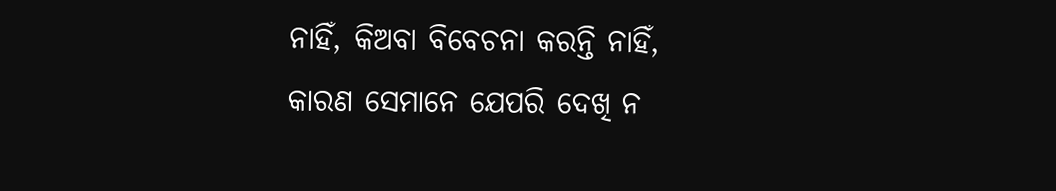ନାହିଁ, କିଅବା ବିବେଚନା କରନ୍ତି ନାହିଁ, କାରଣ ସେମାନେ ଯେପରି ଦେଖି ନ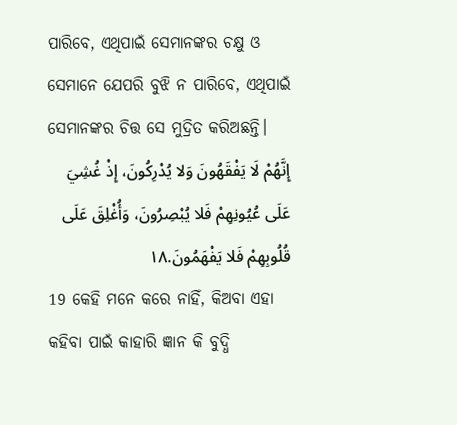ପାରିବେ, ଏଥିପାଇଁ ସେମାନଙ୍କର ଚକ୍ଷୁ ଓ ସେମାନେ ଯେପରି ବୁଝି ନ ପାରିବେ, ଏଥିପାଇଁ ସେମାନଙ୍କର ଚିତ୍ତ ସେ ମୁଦ୍ରିତ କରିଅଛନ୍ତି।
إِنَّهُمْ لَا يَفْقَهُونَ وَلا يُدْرِكُونَ، إِذْ غُشِيَ عَلَى عُيُونِهِمْ فَلا يُبْصِرُونَ، وَأُغْلِقَ عَلَى قُلُوبِهِمْ فَلا يَفْهَمُونَ.١٨
19 କେହି ମନେ କରେ ନାହିଁ, କିଅବା ଏହା କହିବା ପାଇଁ କାହାରି ଜ୍ଞାନ କି ବୁଦ୍ଧି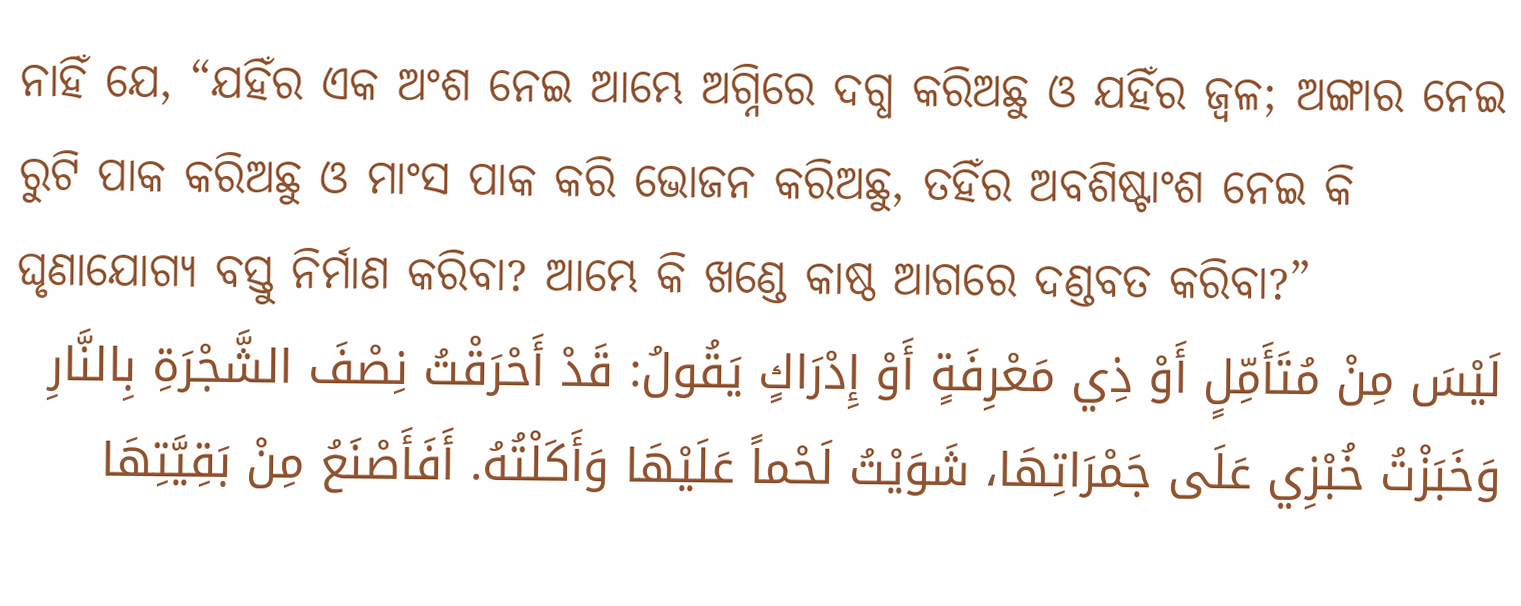ନାହିଁ ଯେ, “ଯହିଁର ଏକ ଅଂଶ ନେଇ ଆମ୍ଭେ ଅଗ୍ନିରେ ଦଗ୍ଧ କରିଅଛୁ ଓ ଯହିଁର ଜ୍ୱଳ; ଅଙ୍ଗାର ନେଇ ରୁଟି ପାକ କରିଅଛୁ ଓ ମାଂସ ପାକ କରି ଭୋଜନ କରିଅଛୁ, ତହିଁର ଅବଶିଷ୍ଟାଂଶ ନେଇ କି ଘୃଣାଯୋଗ୍ୟ ବସ୍ତୁ ନିର୍ମାଣ କରିବା? ଆମ୍ଭେ କି ଖଣ୍ଡେ କାଷ୍ଠ ଆଗରେ ଦଣ୍ଡବତ କରିବା?”
لَيْسَ مِنْ مُتَأَمِّلٍ أَوْ ذِي مَعْرِفَةٍ أَوْ إِدْرَاكٍ يَقُولُ: قَدْ أَحْرَقْتُ نِصْفَ الشَّجْرَةِ بِالنَّارِ وَخَبَزْتُ خُبْزِي عَلَى جَمْرَاتِهَا، شَوَيْتُ لَحْماً عَلَيْهَا وَأَكَلْتُهُ. أَفَأَصْنَعُ مِنْ بَقِيَّتِهَا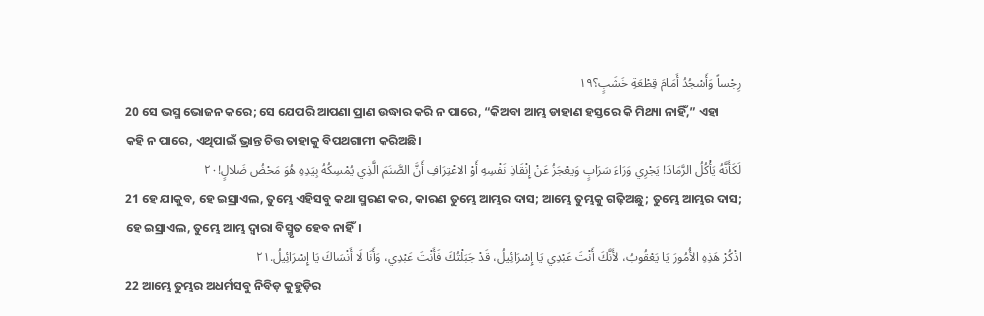رِجْساً وَأَسْجُدُ أَمَامَ قِطْعَةِ خَشَبٍ؟١٩
20 ସେ ଭସ୍ମ ଭୋଜନ କରେ; ସେ ଯେପରି ଆପଣା ପ୍ରାଣ ଉଦ୍ଧାର କରି ନ ପାରେ, “କିଅବା ଆମ୍ଭ ଡାହାଣ ହସ୍ତରେ କି ମିଥ୍ୟା ନାହିଁ,” ଏହା କହି ନ ପାରେ, ଏଥିପାଇଁ ଭ୍ରାନ୍ତ ଚିତ୍ତ ତାହାକୁ ବିପଥଗାମୀ କରିଅଛି।
لَكَأَنَّهُ يَأْكُلُ الرَّمَادَ! يَجْرِي وَرَاءَ سَرَابٍ وَيعْجَزُ عَنْ إِنْقَاذِ نَفْسِهِ أَوْ الاعْتِرَافِ أَنَّ الصَّنَمَ الَّذِي يُمْسِكُهُ بِيَدِهِ هُوَ مَحْضُ ضَلالٍ!٢٠
21 ହେ ଯାକୁବ, ହେ ଇସ୍ରାଏଲ, ତୁମ୍ଭେ ଏହିସବୁ କଥା ସ୍ମରଣ କର, କାରଣ ତୁମ୍ଭେ ଆମ୍ଭର ଦାସ; ଆମ୍ଭେ ତୁମ୍ଭକୁ ଗଢ଼ିଅଛୁ; ତୁମ୍ଭେ ଆମ୍ଭର ଦାସ; ହେ ଇସ୍ରାଏଲ, ତୁମ୍ଭେ ଆମ୍ଭ ଦ୍ୱାରା ବିସ୍ମୃତ ହେବ ନାହିଁ।
اذْكُرْ هَذِهِ الأُمُورَ يَا يَعْقُوبُ، لأَنَّكَ أَنْتَ عَبْدِي يَا إِسْرَائِيلُ، قَدْ جَبَلْتُكَ فَأَنْتَ عَبْدِي، وَأَنَا لَا أَنْسَاكَ يَا إِسْرَائِيلُ.٢١
22 ଆମ୍ଭେ ତୁମ୍ଭର ଅଧର୍ମସବୁ ନିବିଡ଼ କୁହୁଡ଼ିର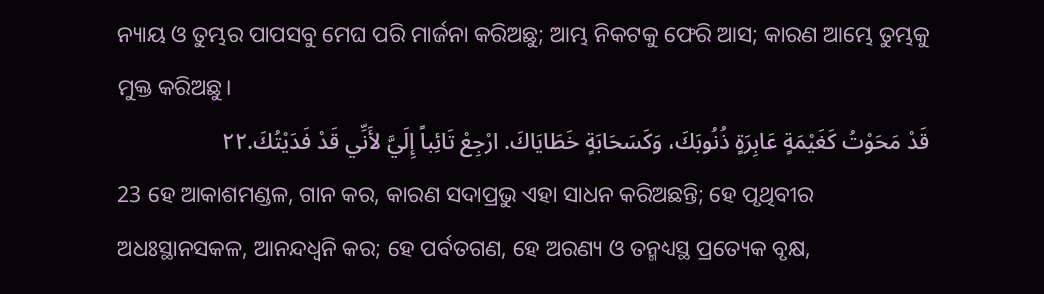ନ୍ୟାୟ ଓ ତୁମ୍ଭର ପାପସବୁ ମେଘ ପରି ମାର୍ଜନା କରିଅଛୁ; ଆମ୍ଭ ନିକଟକୁ ଫେରି ଆସ; କାରଣ ଆମ୍ଭେ ତୁମ୍ଭକୁ ମୁକ୍ତ କରିଅଛୁ।
قَدْ مَحَوْتُ كَغَيْمَةٍ عَابِرَةٍ ذُنُوبَكَ، وَكَسَحَابَةٍ خَطَايَاكَ. ارْجِعْ تَائِباً إِلَيَّ لأَنِّي قَدْ فَدَيْتُكَ.٢٢
23 ହେ ଆକାଶମଣ୍ଡଳ, ଗାନ କର, କାରଣ ସଦାପ୍ରଭୁ ଏହା ସାଧନ କରିଅଛନ୍ତି; ହେ ପୃଥିବୀର ଅଧଃସ୍ଥାନସକଳ, ଆନନ୍ଦଧ୍ୱନି କର; ହେ ପର୍ବତଗଣ, ହେ ଅରଣ୍ୟ ଓ ତନ୍ମଧ୍ୟସ୍ଥ ପ୍ରତ୍ୟେକ ବୃକ୍ଷ,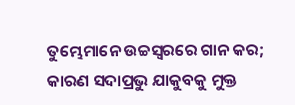ତୁମ୍ଭେମାନେ ଉଚ୍ଚସ୍ୱରରେ ଗାନ କର; କାରଣ ସଦାପ୍ରଭୁ ଯାକୁବକୁ ମୁକ୍ତ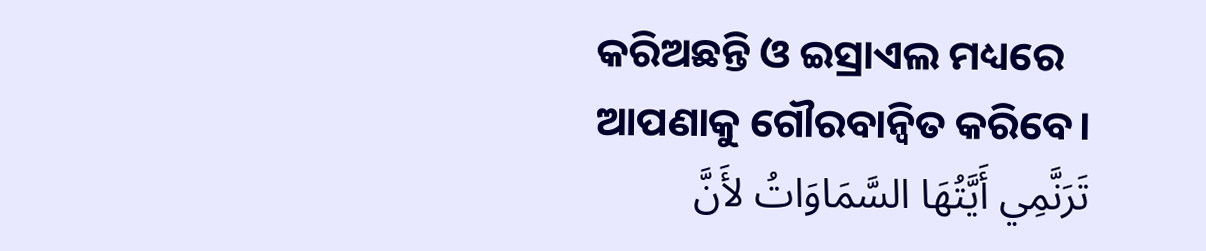କରିଅଛନ୍ତି ଓ ଇସ୍ରାଏଲ ମଧ୍ୟରେ ଆପଣାକୁ ଗୌରବାନ୍ୱିତ କରିବେ।
تَرَنَّمِي أَيَّتُهَا السَّمَاوَاتُ لأَنَّ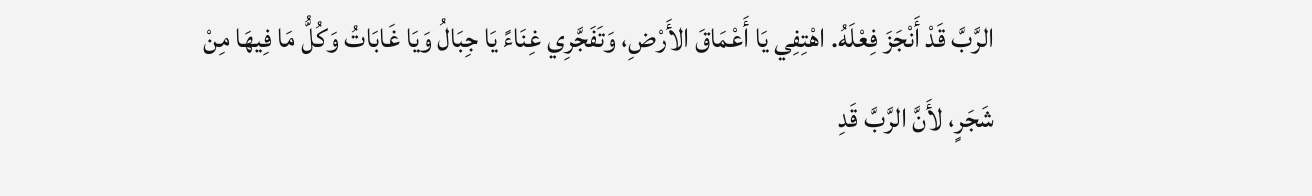الرَّبَّ قَدْ أَنْجَزَ فِعْلَهُ. اهْتِفِي يَا أَعْمَاقَ الأَرْضِ، وَتَفَجَّرِي غِنَاءً يَا جِبَالُ وَيَا غَابَاتُ وَكُلُّ مَا فِيهَا مِنْ شَجَرٍ، لأَنَّ الرَّبَّ قَدِ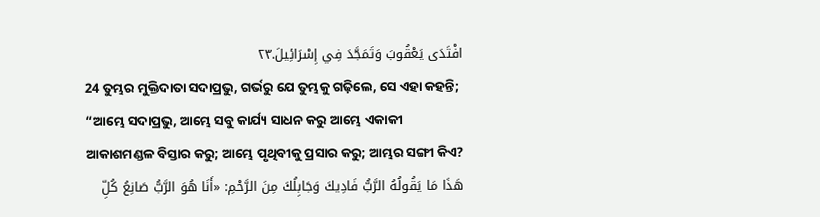افْتَدَى يَعْقُوبَ وَتَمَجَّدَ فِي إِسْرَائِيلَ.٢٣
24 ତୁମ୍ଭର ମୁକ୍ତିଦାତା ସଦାପ୍ରଭୁ, ଗର୍ଭରୁ ଯେ ତୁମ୍ଭକୁ ଗଢ଼ିଲେ, ସେ ଏହା କହନ୍ତି; “ଆମ୍ଭେ ସଦାପ୍ରଭୁ, ଆମ୍ଭେ ସବୁ କାର୍ଯ୍ୟ ସାଧନ କରୁ ଆମ୍ଭେ ଏକାକୀ ଆକାଶମଣ୍ଡଳ ବିସ୍ତାର କରୁ; ଆମ୍ଭେ ପୃଥିବୀକୁ ପ୍ରସାର କରୁ; ଆମ୍ଭର ସଙ୍ଗୀ କିଏ?
هَذَا مَا يَقُولُهُ الرَّبُّ فَادِيكَ وَجَابِلُكَ مِنَ الرَّحْمِ: «أَنَا هُوَ الرَّبُّ صَانِعُ كُلِّ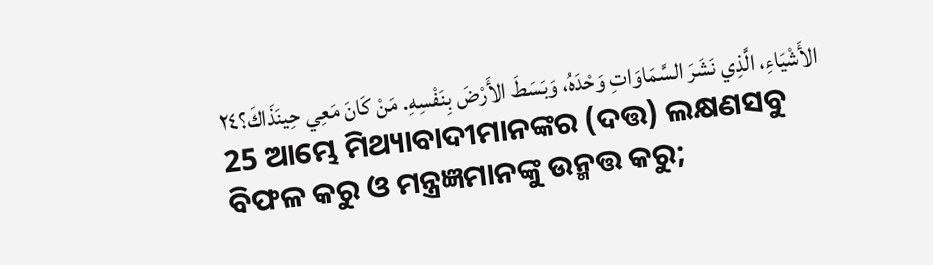الأَشْيَاءِ، الَّذِي نَشَرَ السَّمَاوَاتِ وَحْدَهُ، وَبَسَطَ الأَرْضَ بِنَفْسِهِ. مَنْ كَانَ مَعِي حِينَذَاكَ؟٢٤
25 ଆମ୍ଭେ ମିଥ୍ୟାବାଦୀମାନଙ୍କର (ଦତ୍ତ) ଲକ୍ଷଣସବୁ ବିଫଳ କରୁ ଓ ମନ୍ତ୍ରଜ୍ଞମାନଙ୍କୁ ଉନ୍ମତ୍ତ କରୁ;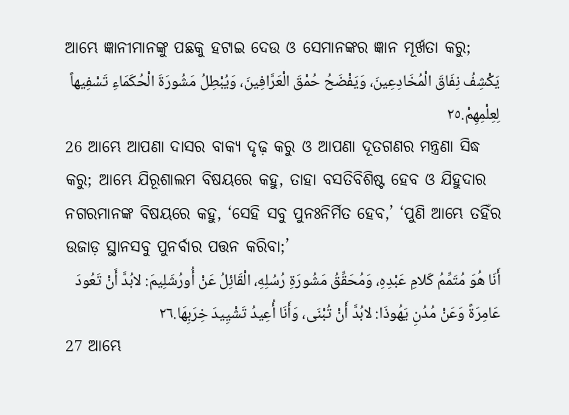ଆମ୍ଭେ ଜ୍ଞାନୀମାନଙ୍କୁ ପଛକୁ ହଟାଇ ଦେଉ ଓ ସେମାନଙ୍କର ଜ୍ଞାନ ମୂର୍ଖତା କରୁ;
يَكْشِفُ نِفَاقَ الْمُخَادِعِينَ، وَيَفْضَحُ حُمْقَ الْعَرَّافِينَ، وَيُبْطِلُ مَشُورَةَ الْحُكَمَاءِ تَسْفِيهاً لِعِلْمِهِمْ.٢٥
26 ଆମ୍ଭେ ଆପଣା ଦାସର ବାକ୍ୟ ଦୃଢ଼ କରୁ ଓ ଆପଣା ଦୂତଗଣର ମନ୍ତ୍ରଣା ସିଦ୍ଧ କରୁ; ଆମ୍ଭେ ଯିରୂଶାଲମ ବିଷୟରେ କହୁ, ତାହା ବସତିବିଶିଷ୍ଟ ହେବ ଓ ଯିହୁଦାର ନଗରମାନଙ୍କ ବିଷୟରେ କହୁ, ‘ସେହି ସବୁ ପୁନଃନିର୍ମିତ ହେବ,’ ‘ପୁଣି ଆମ୍ଭେ ତହିଁର ଉଜାଡ଼ ସ୍ଥାନସବୁ ପୁନର୍ବାର ପତ୍ତନ କରିବା;’
أَنَا هُوَ مُتَمِّمُ كَلامِ عَبْدِهِ، وَمُحَقِّقُ مَشُورَةِ رُسُلِهِ، الْقَائِلُ عَنْ أُورُشَلِيمَ: لابُدَّ أَنْ تَعُودَ عَامِرَةً وَعَنْ مُدُنِ يَهُوذَا: لابُدَّ أَنْ تُبْنَى، وَأَنَا أُعِيدُ تَشْيِيدَ خِرَبِهَا.٢٦
27 ଆମ୍ଭେ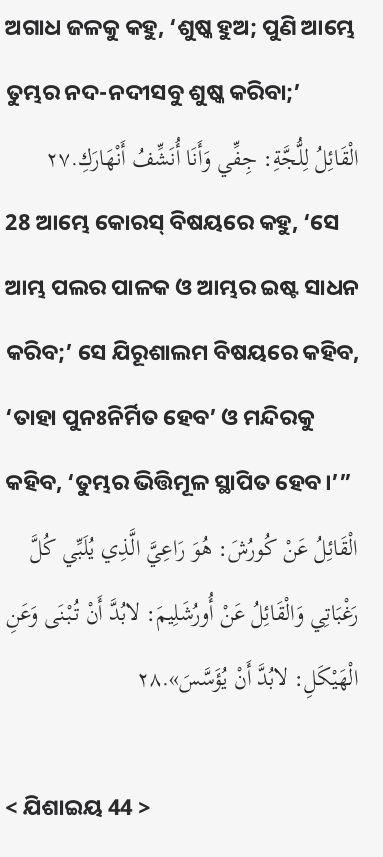ଅଗାଧ ଜଳକୁ କହୁ, ‘ଶୁଷ୍କ ହୁଅ; ପୁଣି ଆମ୍ଭେ ତୁମ୍ଭର ନଦ-ନଦୀସବୁ ଶୁଷ୍କ କରିବା;’
الْقَائِلُ لِلُّجَّةِ: جِفِّي وَأَنَا أُنَشِّفُ أَنْهَارَكِ.٢٧
28 ଆମ୍ଭେ କୋରସ୍‍ ବିଷୟରେ କହୁ, ‘ସେ ଆମ୍ଭ ପଲର ପାଳକ ଓ ଆମ୍ଭର ଇଷ୍ଟ ସାଧନ କରିବ;’ ସେ ଯିରୂଶାଲମ ବିଷୟରେ କହିବ, ‘ତାହା ପୁନଃନିର୍ମିତ ହେବ’ ଓ ମନ୍ଦିରକୁ କହିବ, ‘ତୁମ୍ଭର ଭିତ୍ତିମୂଳ ସ୍ଥାପିତ ହେବ।’”
الْقَائِلُ عَنْ كُورُشَ: هُوَ رَاعِيَّ الَّذِي يُلَبِّي كُلَّ رَغْبَاتِي وَالْقَائِلُ عَنْ أُورُشَلِيمَ: لابُدَّ أَنْ تُبْنَى وَعَنِ الْهَيْكَلِ: لابُدَّ أَنْ يُؤَسَّسَ».٢٨

< ଯିଶାଇୟ 44 >